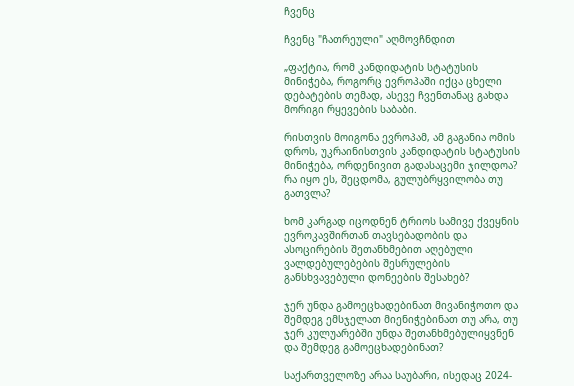ჩვენც

ჩვენც "ჩათრეული" აღმოვჩნდით

„ფაქტია, რომ კანდიდატის სტატუსის მინიჭება, როგორც ევროპაში იქცა ცხელი დებატების თემად, ასევე ჩვენთანაც გახდა მორიგი რყევების საბაბი.

რისთვის მოიგონა ევროპამ, ამ გაგანია ომის დროს, უკრაინისთვის კანდიდატის სტატუსის მინიჭება, ორდენივით გადასაცემი ჯილდოა? რა იყო ეს, შეცდომა, გულუბრყვილობა თუ გათვლა?

ხომ კარგად იცოდნენ ტრიოს სამივე ქვეყნის ევროკავშირთან თავსებადობის და ასოცირების შეთანხმებით აღებული ვალდებულებების შესრულების განსხვავებული დონეების შესახებ?

ჯერ უნდა გამოეცხადებინათ მივანიჭოთო და შემდეგ ემსჯელათ მიენიჭებინათ თუ არა, თუ ჯერ კულუარებში უნდა შეთანხმებულიყვნენ და შემდეგ გამოეცხადებინათ?

საქართველოზე არაა საუბარი, ისედაც 2024-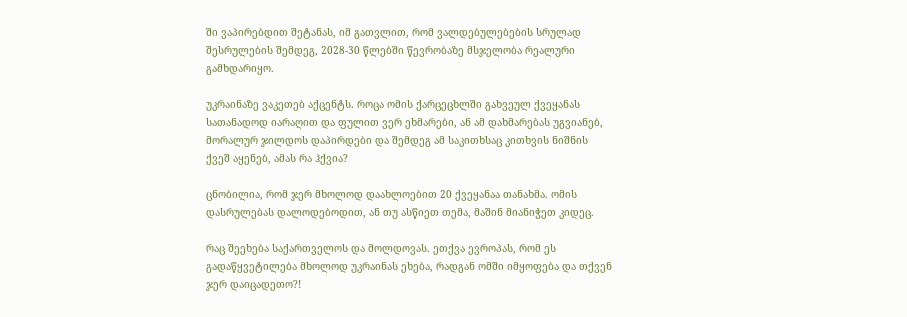ში ვაპირებდით შეტანას, იმ გათვლით, რომ ვალდებულებების სრულად შესრულების შემდეგ, 2028-30 წლებში წევრობაზე მსჯელობა რეალური გამხდარიყო.

უკრაინაზე ვაკეთებ აქცენტს. როცა ომის ქარცეცხლში გახვეულ ქვეყანას სათანადოდ იარაღით და ფულით ვერ ეხმარები, ან ამ დახმარებას უგვიანებ, მორალურ ჯილდოს დაპირდები და შემდეგ ამ საკითხსაც კითხვის ნიშნის ქვეშ აყენებ, ამას რა ჰქვია?

ცნობილია, რომ ჯერ მხოლოდ დაახლოებით 20 ქვეყანაა თანახმა. ომის დასრულებას დალოდებოდით, ან თუ ასწიეთ თემა, მაშინ მიანიჭეთ კიდეც.

რაც შეეხება საქართველოს და მოლდოვას. ეთქვა ევროპას, რომ ეს გადაწყვეტილება მხოლოდ უკრაინას ეხება, რადგან ომში იმყოფება და თქვენ ჯერ დაიცადეთო?!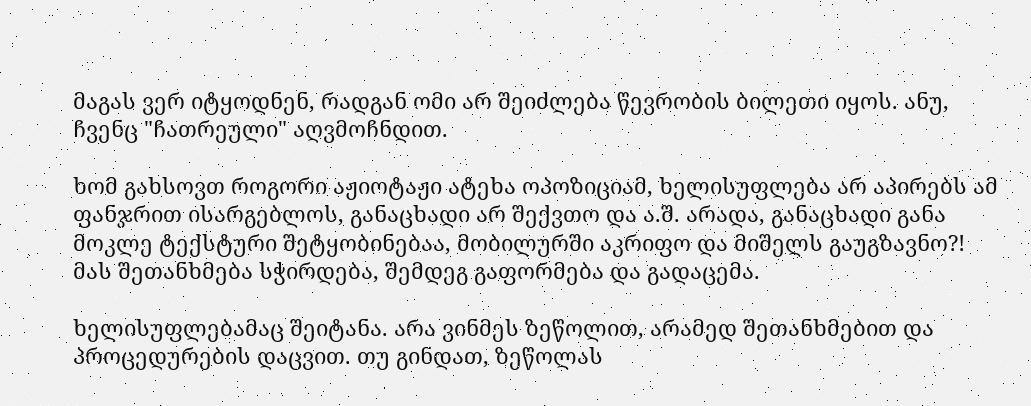მაგას ვერ იტყოდნენ, რადგან ომი არ შეიძლება წევრობის ბილეთი იყოს. ანუ, ჩვენც "ჩათრეული" აღვმოჩნდით.

ხომ გახსოვთ როგორი აჟიოტაჟი ატეხა ოპოზიციამ, ხელისუფლება არ აპირებს ამ ფანჯრით ისარგებლოს, განაცხადი არ შექვთო და ა.შ. არადა, განაცხადი განა მოკლე ტექსტური შეტყობინებაა, მობილურში აკრიფო და მიშელს გაუგზავნო?! მას შეთანხმება სჭირდება, შემდეგ გაფორმება და გადაცემა.

ხელისუფლებამაც შეიტანა. არა ვინმეს ზეწოლით, არამედ შეთანხმებით და პროცედურების დაცვით. თუ გინდათ, ზეწოლას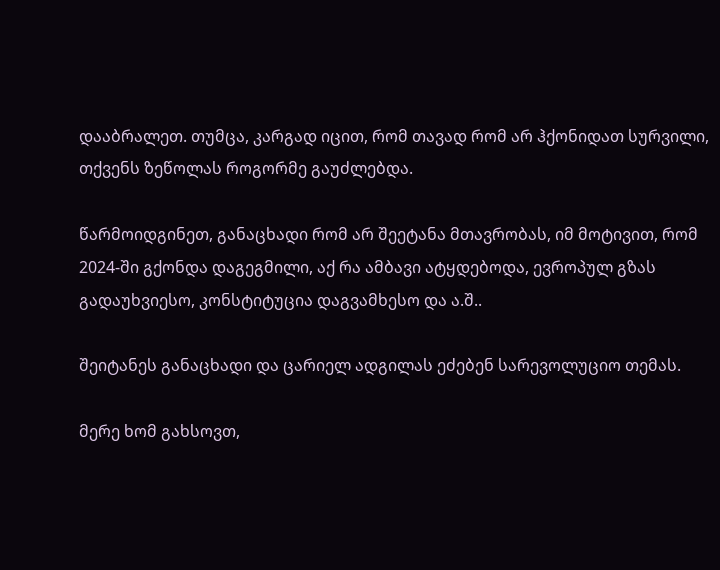დააბრალეთ. თუმცა, კარგად იცით, რომ თავად რომ არ ჰქონიდათ სურვილი, თქვენს ზეწოლას როგორმე გაუძლებდა.

წარმოიდგინეთ, განაცხადი რომ არ შეეტანა მთავრობას, იმ მოტივით, რომ 2024-ში გქონდა დაგეგმილი, აქ რა ამბავი ატყდებოდა, ევროპულ გზას გადაუხვიესო, კონსტიტუცია დაგვამხესო და ა.შ..

შეიტანეს განაცხადი და ცარიელ ადგილას ეძებენ სარევოლუციო თემას.

მერე ხომ გახსოვთ,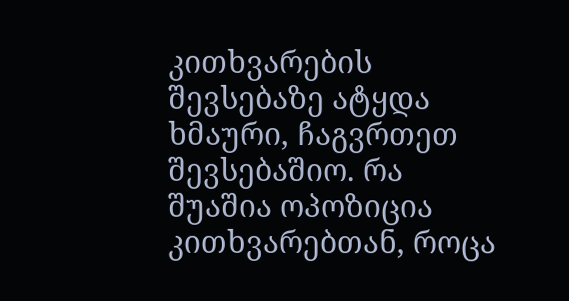კითხვარების შევსებაზე ატყდა ხმაური, ჩაგვრთეთ შევსებაშიო. რა შუაშია ოპოზიცია კითხვარებთან, როცა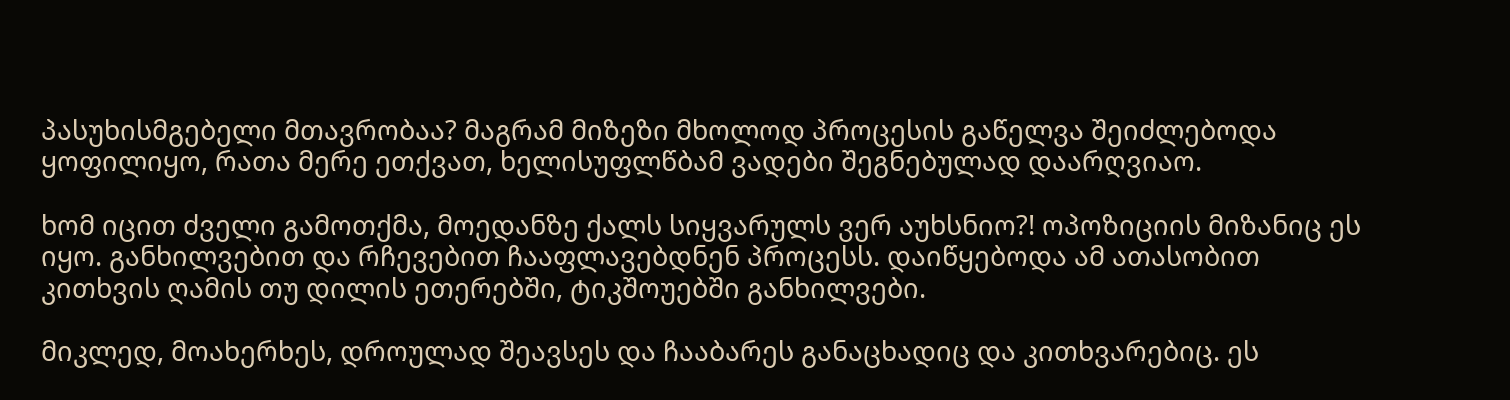პასუხისმგებელი მთავრობაა? მაგრამ მიზეზი მხოლოდ პროცესის გაწელვა შეიძლებოდა ყოფილიყო, რათა მერე ეთქვათ, ხელისუფლწბამ ვადები შეგნებულად დაარღვიაო.

ხომ იცით ძველი გამოთქმა, მოედანზე ქალს სიყვარულს ვერ აუხსნიო?! ოპოზიციის მიზანიც ეს იყო. განხილვებით და რჩევებით ჩააფლავებდნენ პროცესს. დაიწყებოდა ამ ათასობით კითხვის ღამის თუ დილის ეთერებში, ტიკშოუებში განხილვები.

მიკლედ, მოახერხეს, დროულად შეავსეს და ჩააბარეს განაცხადიც და კითხვარებიც. ეს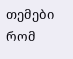თემები რომ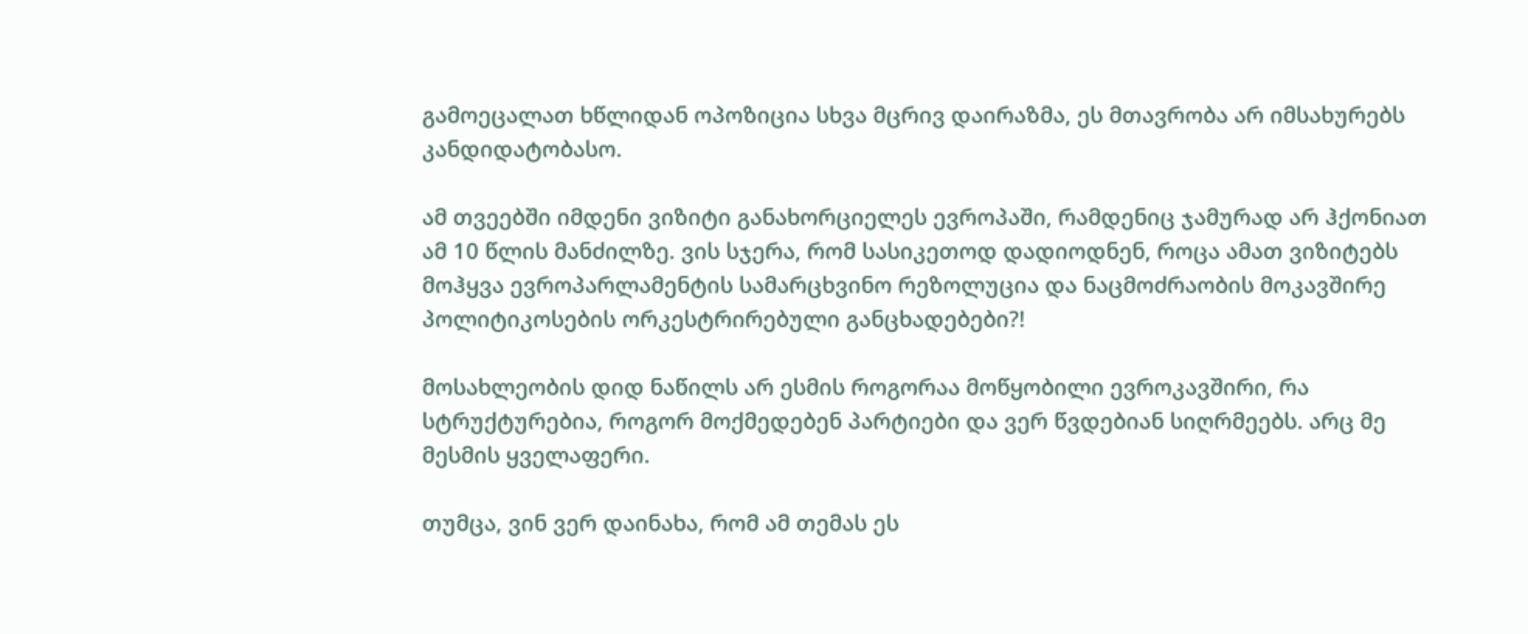გამოეცალათ ხწლიდან ოპოზიცია სხვა მცრივ დაირაზმა, ეს მთავრობა არ იმსახურებს კანდიდატობასო.

ამ თვეებში იმდენი ვიზიტი განახორციელეს ევროპაში, რამდენიც ჯამურად არ ჰქონიათ ამ 10 წლის მანძილზე. ვის სჯერა, რომ სასიკეთოდ დადიოდნენ, როცა ამათ ვიზიტებს მოჰყვა ევროპარლამენტის სამარცხვინო რეზოლუცია და ნაცმოძრაობის მოკავშირე პოლიტიკოსების ორკესტრირებული განცხადებები?!

მოსახლეობის დიდ ნაწილს არ ესმის როგორაა მოწყობილი ევროკავშირი, რა სტრუქტურებია, როგორ მოქმედებენ პარტიები და ვერ წვდებიან სიღრმეებს. არც მე მესმის ყველაფერი.

თუმცა, ვინ ვერ დაინახა, რომ ამ თემას ეს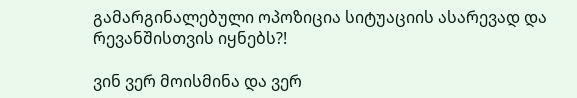გამარგინალებული ოპოზიცია სიტუაციის ასარევად და რევანშისთვის იყნებს?!

ვინ ვერ მოისმინა და ვერ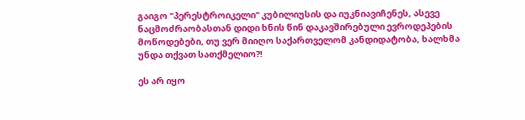გაიგო "პერესტროიკელი" კუბილიუსის და იუკნიავიჩენეს, ასევე ნაცმოძრაობასთან დიდი ხნის წინ დაკავშირებული ევროდეპების მოწოდებები, თუ ვერ მიიღო საქართველომ კანდიდატობა, ხალხმა უნდა თქვათ სათქმელიო?!

ეს არ იყო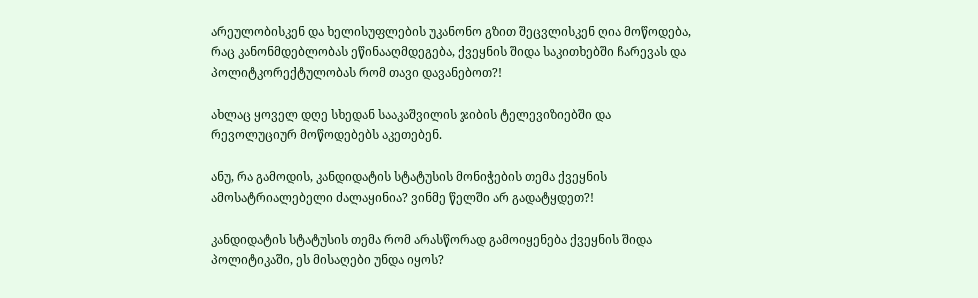არეულობისკენ და ხელისუფლების უკანონო გზით შეცვლისკენ ღია მოწოდება, რაც კანონმდებლობას ეწინააღმდეგება, ქვეყნის შიდა საკითხებში ჩარევას და პოლიტკორექტულობას რომ თავი დავანებოთ?!

ახლაც ყოველ დღე სხედან სააკაშვილის ჯიბის ტელევიზიებში და რევოლუციურ მოწოდებებს აკეთებენ.

ანუ, რა გამოდის, კანდიდატის სტატუსის მონიჭების თემა ქვეყნის ამოსატრიალებელი ძალაყინია? ვინმე წელში არ გადატყდეთ?!

კანდიდატის სტატუსის თემა რომ არასწორად გამოიყენება ქვეყნის შიდა პოლიტიკაში, ეს მისაღები უნდა იყოს?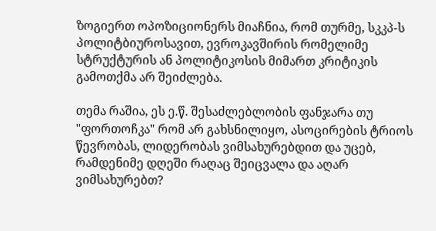ზოგიერთ ოპოზიციონერს მიაჩნია, რომ თურმე, სკკპ-ს პოლიტბიუროსავით, ევროკავშირის რომელიმე სტრუქტურის ან პოლიტიკოსის მიმართ კრიტიკის გამოთქმა არ შეიძლება.

თემა რაშია, ეს ე.წ. შესაძლებლობის ფანჯარა თუ "ფორთოჩკა" რომ არ გახსნილიყო, ასოცირების ტრიოს წევრობას, ლიდერობას ვიმსახურებდით და უცებ, რამდენიმე დღეში რაღაც შეიცვალა და აღარ ვიმსახურებთ?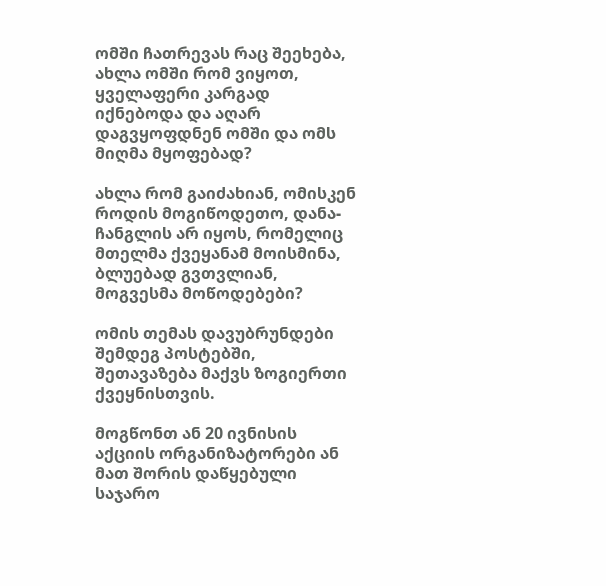ომში ჩათრევას რაც შეეხება, ახლა ომში რომ ვიყოთ, ყველაფერი კარგად იქნებოდა და აღარ დაგვყოფდნენ ომში და ომს მიღმა მყოფებად?

ახლა რომ გაიძახიან, ომისკენ როდის მოგიწოდეთო, დანა-ჩანგლის არ იყოს, რომელიც მთელმა ქვეყანამ მოისმინა, ბლუებად გვთვლიან, მოგვესმა მოწოდებები?

ომის თემას დავუბრუნდები შემდეგ პოსტებში, შეთავაზება მაქვს ზოგიერთი ქვეყნისთვის.

მოგწონთ ან 20 ივნისის აქციის ორგანიზატორები ან მათ შორის დაწყებული საჯარო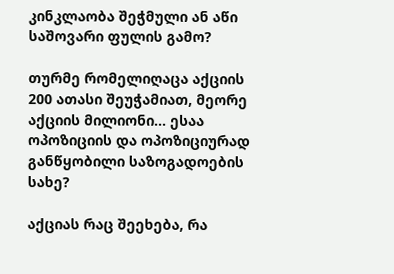კინკლაობა შეჭმული ან აწი საშოვარი ფულის გამო?

თურმე რომელიღაცა აქციის 200 ათასი შეუჭამიათ, მეორე აქციის მილიონი... ესაა ოპოზიციის და ოპოზიციურად განწყობილი საზოგადოების სახე?

აქციას რაც შეეხება, რა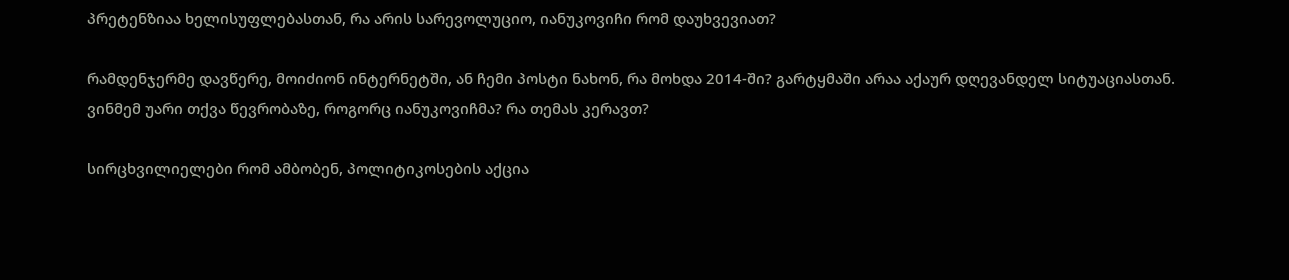პრეტენზიაა ხელისუფლებასთან, რა არის სარევოლუციო, იანუკოვიჩი რომ დაუხვევიათ?

რამდენჯერმე დავწერე, მოიძიონ ინტერნეტში, ან ჩემი პოსტი ნახონ, რა მოხდა 2014-ში? გარტყმაში არაა აქაურ დღევანდელ სიტუაციასთან. ვინმემ უარი თქვა წევრობაზე, როგორც იანუკოვიჩმა? რა თემას კერავთ?

სირცხვილიელები რომ ამბობენ, პოლიტიკოსების აქცია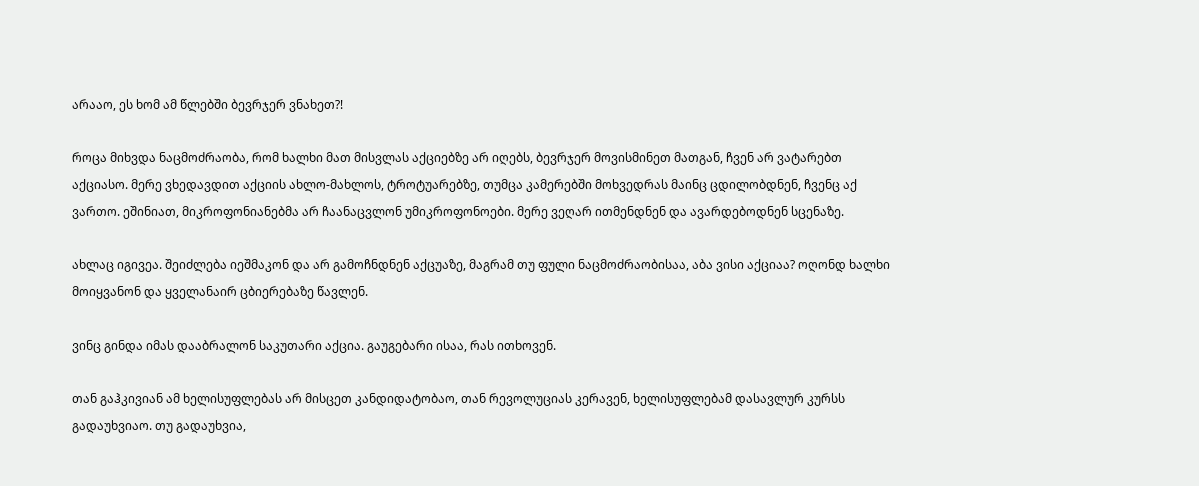არააო, ეს ხომ ამ წლებში ბევრჯერ ვნახეთ?!

როცა მიხვდა ნაცმოძრაობა, რომ ხალხი მათ მისვლას აქციებზე არ იღებს, ბევრჯერ მოვისმინეთ მათგან, ჩვენ არ ვატარებთ აქციასო. მერე ვხედავდით აქციის ახლო-მახლოს, ტროტუარებზე, თუმცა კამერებში მოხვედრას მაინც ცდილობდნენ, ჩვენც აქ ვართო. ეშინიათ, მიკროფონიანებმა არ ჩაანაცვლონ უმიკროფონოები. მერე ვეღარ ითმენდნენ და ავარდებოდნენ სცენაზე.

ახლაც იგივეა. შეიძლება იეშმაკონ და არ გამოჩნდნენ აქცუაზე, მაგრამ თუ ფული ნაცმოძრაობისაა, აბა ვისი აქციაა? ოღონდ ხალხი მოიყვანონ და ყველანაირ ცბიერებაზე წავლენ.

ვინც გინდა იმას დააბრალონ საკუთარი აქცია. გაუგებარი ისაა, რას ითხოვენ.

თან გაჰკივიან ამ ხელისუფლებას არ მისცეთ კანდიდატობაო, თან რევოლუციას კერავენ, ხელისუფლებამ დასავლურ კურსს გადაუხვიაო. თუ გადაუხვია,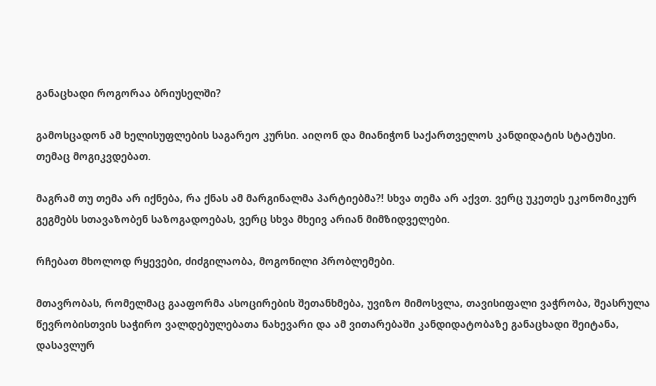განაცხადი როგორაა ბრიუსელში?

გამოსცადონ ამ ხელისუფლების საგარეო კურსი. აიღონ და მიანიჭონ საქართველოს კანდიდატის სტატუსი. თემაც მოგიკვდებათ.

მაგრამ თუ თემა არ იქნება, რა ქნას ამ მარგინალმა პარტიებმა?! სხვა თემა არ აქვთ. ვერც უკეთეს ეკონომიკურ გეგმებს სთავაზობენ საზოგადოებას, ვერც სხვა მხეივ არიან მიმზიდველები.

რჩებათ მხოლოდ რყევები, ძიძგილაობა, მოგონილი პრობლემები.

მთავრობას, რომელმაც გააფორმა ასოცირების შეთანხმება, უვიზო მიმოსვლა, თავისიფალი ვაჭრობა, შეასრულა წევრობისთვის საჭირო ვალდებულებათა ნახევარი და ამ ვითარებაში კანდიდატობაზე განაცხადი შეიტანა, დასავლურ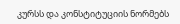კურსს და კონსტიტუციის ნორმებს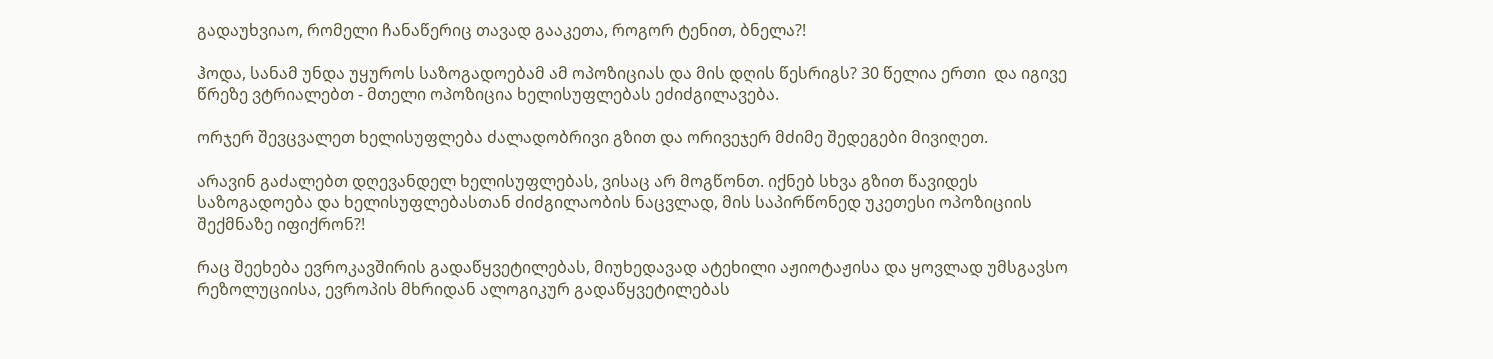გადაუხვიაო, რომელი ჩანაწერიც თავად გააკეთა, როგორ ტენით, ბნელა?!

ჰოდა, სანამ უნდა უყუროს საზოგადოებამ ამ ოპოზიციას და მის დღის წესრიგს? 30 წელია ერთი  და იგივე წრეზე ვტრიალებთ - მთელი ოპოზიცია ხელისუფლებას ეძიძგილავება.

ორჯერ შევცვალეთ ხელისუფლება ძალადობრივი გზით და ორივეჯერ მძიმე შედეგები მივიღეთ.

არავინ გაძალებთ დღევანდელ ხელისუფლებას, ვისაც არ მოგწონთ. იქნებ სხვა გზით წავიდეს საზოგადოება და ხელისუფლებასთან ძიძგილაობის ნაცვლად, მის საპირწონედ უკეთესი ოპოზიციის შექმნაზე იფიქრონ?!

რაც შეეხება ევროკავშირის გადაწყვეტილებას, მიუხედავად ატეხილი აჟიოტაჟისა და ყოვლად უმსგავსო რეზოლუციისა, ევროპის მხრიდან ალოგიკურ გადაწყვეტილებას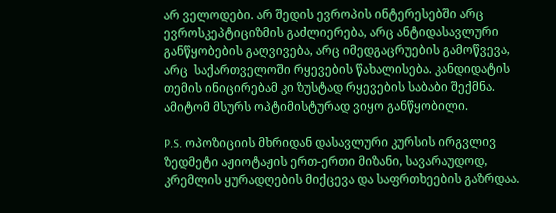არ ველოდები. არ შედის ევროპის ინტერესებში არც ევროსკეპტიციზმის გაძლიერება, არც ანტიდასავლური განწყობების გაღვივება, არც იმედგაცრუების გამოწვევა, არც  საქართველოში რყევების წახალისება. კანდიდატის თემის ინიცირებამ კი ზუსტად რყევების საბაბი შექმნა. ამიტომ მსურს ოპტიმისტურად ვიყო განწყობილი.

P.S. ოპოზიციის მხრიდან დასავლური კურსის ირგვლივ ზედმეტი აჟიოტაჟის ერთ-ერთი მიზანი, სავარაუდოდ, კრემლის ყურადღების მიქცევა და საფრთხეების გაზრდაა.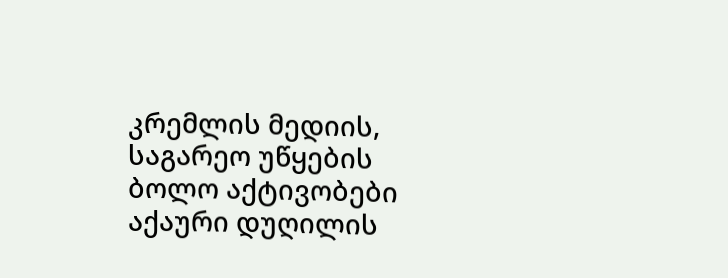კრემლის მედიის, საგარეო უწყების ბოლო აქტივობები აქაური დუღილის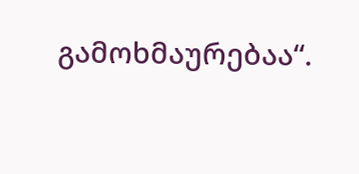გამოხმაურებაა“.